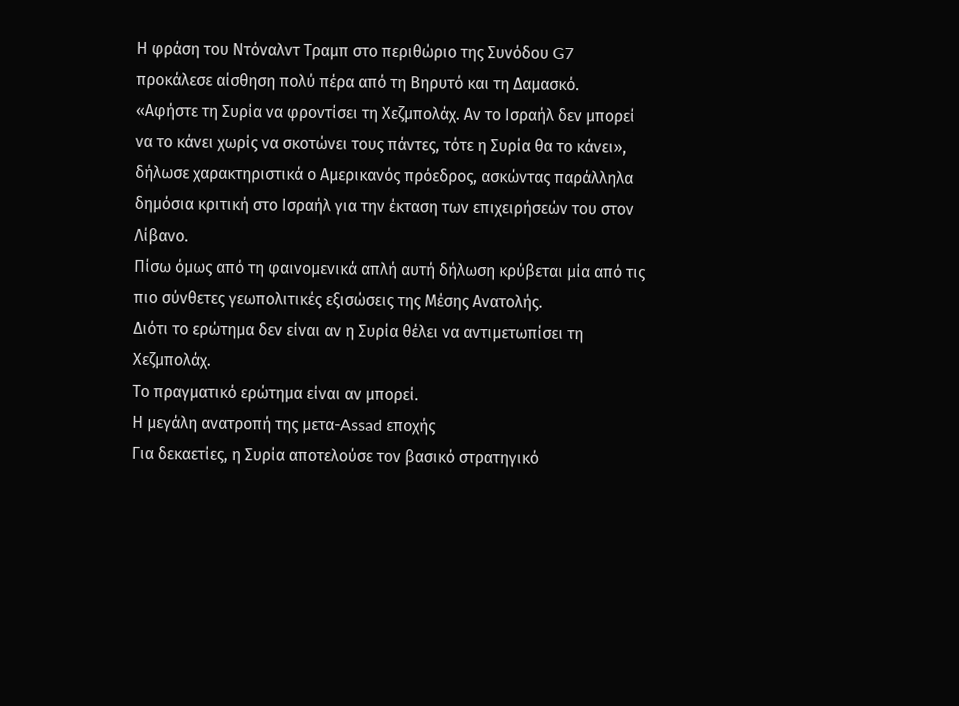Η φράση του Ντόναλντ Τραμπ στο περιθώριο της Συνόδου G7 προκάλεσε αίσθηση πολύ πέρα από τη Βηρυτό και τη Δαμασκό.
«Αφήστε τη Συρία να φροντίσει τη Χεζμπολάχ. Αν το Ισραήλ δεν μπορεί να το κάνει χωρίς να σκοτώνει τους πάντες, τότε η Συρία θα το κάνει», δήλωσε χαρακτηριστικά ο Αμερικανός πρόεδρος, ασκώντας παράλληλα δημόσια κριτική στο Ισραήλ για την έκταση των επιχειρήσεών του στον Λίβανο.
Πίσω όμως από τη φαινομενικά απλή αυτή δήλωση κρύβεται μία από τις πιο σύνθετες γεωπολιτικές εξισώσεις της Μέσης Ανατολής.
Διότι το ερώτημα δεν είναι αν η Συρία θέλει να αντιμετωπίσει τη Χεζμπολάχ.
Το πραγματικό ερώτημα είναι αν μπορεί.
Η μεγάλη ανατροπή της μετα-Assad εποχής
Για δεκαετίες, η Συρία αποτελούσε τον βασικό στρατηγικό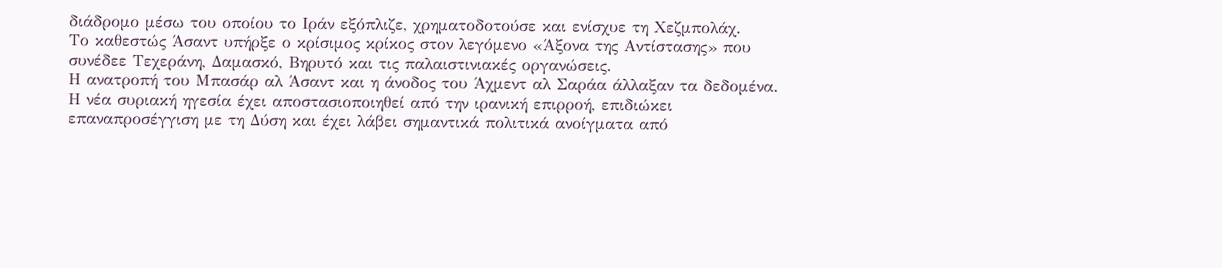διάδρομο μέσω του οποίου το Ιράν εξόπλιζε, χρηματοδοτούσε και ενίσχυε τη Χεζμπολάχ.
Το καθεστώς Άσαντ υπήρξε ο κρίσιμος κρίκος στον λεγόμενο «Άξονα της Αντίστασης» που συνέδεε Τεχεράνη, Δαμασκό, Βηρυτό και τις παλαιστινιακές οργανώσεις.
Η ανατροπή του Μπασάρ αλ Άσαντ και η άνοδος του Άχμεντ αλ Σαράα άλλαξαν τα δεδομένα.
Η νέα συριακή ηγεσία έχει αποστασιοποιηθεί από την ιρανική επιρροή, επιδιώκει επαναπροσέγγιση με τη Δύση και έχει λάβει σημαντικά πολιτικά ανοίγματα από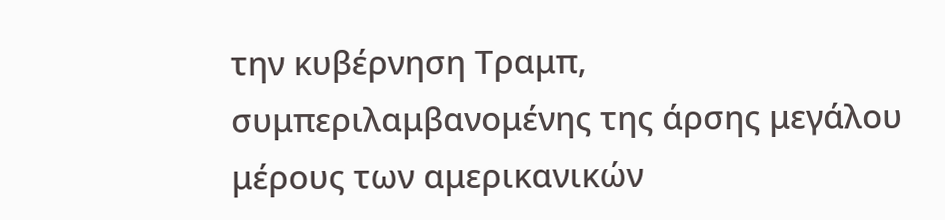την κυβέρνηση Τραμπ, συμπεριλαμβανομένης της άρσης μεγάλου μέρους των αμερικανικών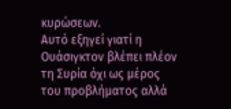κυρώσεων.
Αυτό εξηγεί γιατί η Ουάσιγκτον βλέπει πλέον τη Συρία όχι ως μέρος του προβλήματος αλλά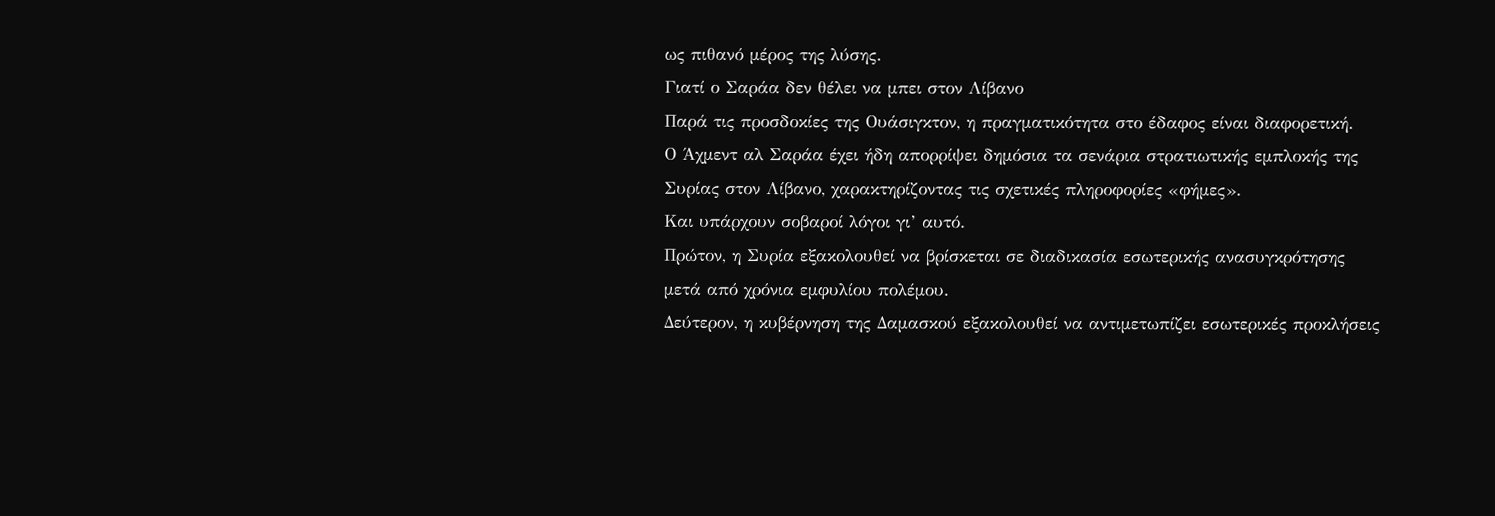ως πιθανό μέρος της λύσης.
Γιατί ο Σαράα δεν θέλει να μπει στον Λίβανο
Παρά τις προσδοκίες της Ουάσιγκτον, η πραγματικότητα στο έδαφος είναι διαφορετική.
Ο Άχμεντ αλ Σαράα έχει ήδη απορρίψει δημόσια τα σενάρια στρατιωτικής εμπλοκής της Συρίας στον Λίβανο, χαρακτηρίζοντας τις σχετικές πληροφορίες «φήμες».
Και υπάρχουν σοβαροί λόγοι γι’ αυτό.
Πρώτον, η Συρία εξακολουθεί να βρίσκεται σε διαδικασία εσωτερικής ανασυγκρότησης μετά από χρόνια εμφυλίου πολέμου.
Δεύτερον, η κυβέρνηση της Δαμασκού εξακολουθεί να αντιμετωπίζει εσωτερικές προκλήσεις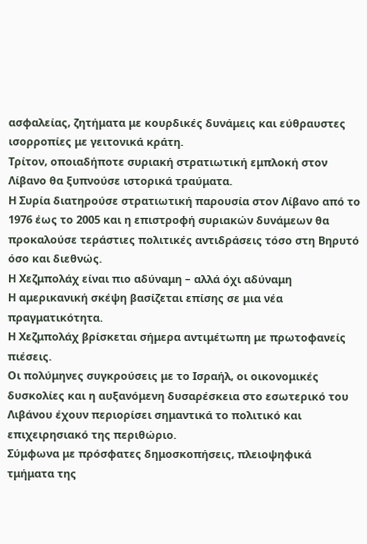ασφαλείας, ζητήματα με κουρδικές δυνάμεις και εύθραυστες ισορροπίες με γειτονικά κράτη.
Τρίτον, οποιαδήποτε συριακή στρατιωτική εμπλοκή στον Λίβανο θα ξυπνούσε ιστορικά τραύματα.
Η Συρία διατηρούσε στρατιωτική παρουσία στον Λίβανο από το 1976 έως το 2005 και η επιστροφή συριακών δυνάμεων θα προκαλούσε τεράστιες πολιτικές αντιδράσεις τόσο στη Βηρυτό όσο και διεθνώς.
Η Χεζμπολάχ είναι πιο αδύναμη – αλλά όχι αδύναμη
Η αμερικανική σκέψη βασίζεται επίσης σε μια νέα πραγματικότητα.
Η Χεζμπολάχ βρίσκεται σήμερα αντιμέτωπη με πρωτοφανείς πιέσεις.
Οι πολύμηνες συγκρούσεις με το Ισραήλ, οι οικονομικές δυσκολίες και η αυξανόμενη δυσαρέσκεια στο εσωτερικό του Λιβάνου έχουν περιορίσει σημαντικά το πολιτικό και επιχειρησιακό της περιθώριο.
Σύμφωνα με πρόσφατες δημοσκοπήσεις, πλειοψηφικά τμήματα της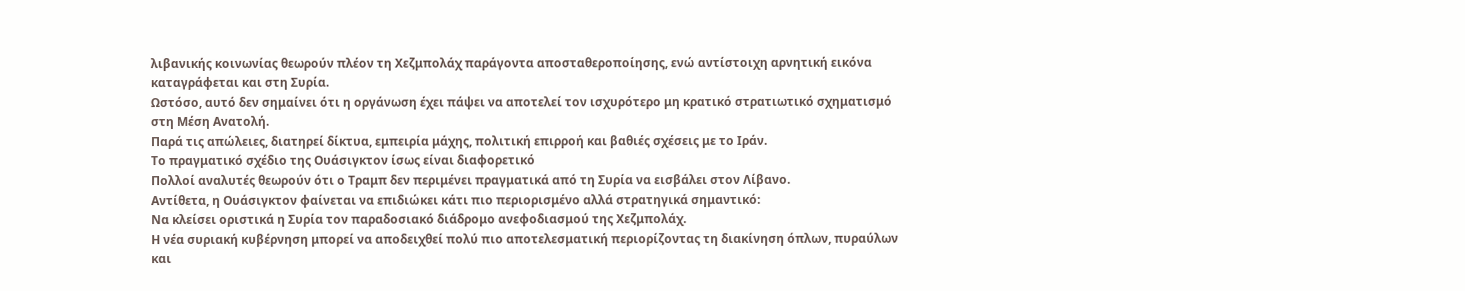λιβανικής κοινωνίας θεωρούν πλέον τη Χεζμπολάχ παράγοντα αποσταθεροποίησης, ενώ αντίστοιχη αρνητική εικόνα καταγράφεται και στη Συρία.
Ωστόσο, αυτό δεν σημαίνει ότι η οργάνωση έχει πάψει να αποτελεί τον ισχυρότερο μη κρατικό στρατιωτικό σχηματισμό στη Μέση Ανατολή.
Παρά τις απώλειες, διατηρεί δίκτυα, εμπειρία μάχης, πολιτική επιρροή και βαθιές σχέσεις με το Ιράν.
Το πραγματικό σχέδιο της Ουάσιγκτον ίσως είναι διαφορετικό
Πολλοί αναλυτές θεωρούν ότι ο Τραμπ δεν περιμένει πραγματικά από τη Συρία να εισβάλει στον Λίβανο.
Αντίθετα, η Ουάσιγκτον φαίνεται να επιδιώκει κάτι πιο περιορισμένο αλλά στρατηγικά σημαντικό:
Να κλείσει οριστικά η Συρία τον παραδοσιακό διάδρομο ανεφοδιασμού της Χεζμπολάχ.
Η νέα συριακή κυβέρνηση μπορεί να αποδειχθεί πολύ πιο αποτελεσματική περιορίζοντας τη διακίνηση όπλων, πυραύλων και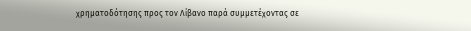χρηματοδότησης προς τον Λίβανο παρά συμμετέχοντας σε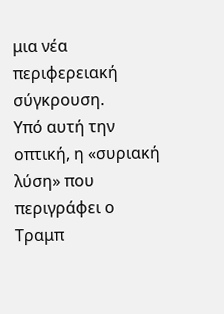μια νέα περιφερειακή σύγκρουση.
Υπό αυτή την οπτική, η «συριακή λύση» που περιγράφει ο Τραμπ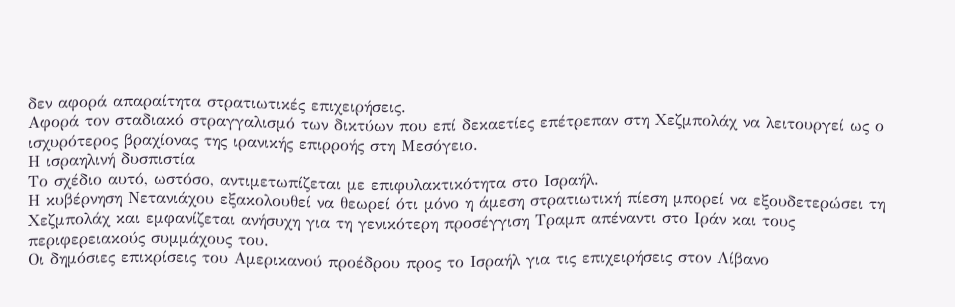δεν αφορά απαραίτητα στρατιωτικές επιχειρήσεις.
Αφορά τον σταδιακό στραγγαλισμό των δικτύων που επί δεκαετίες επέτρεπαν στη Χεζμπολάχ να λειτουργεί ως ο ισχυρότερος βραχίονας της ιρανικής επιρροής στη Μεσόγειο.
Η ισραηλινή δυσπιστία
Το σχέδιο αυτό, ωστόσο, αντιμετωπίζεται με επιφυλακτικότητα στο Ισραήλ.
Η κυβέρνηση Νετανιάχου εξακολουθεί να θεωρεί ότι μόνο η άμεση στρατιωτική πίεση μπορεί να εξουδετερώσει τη Χεζμπολάχ και εμφανίζεται ανήσυχη για τη γενικότερη προσέγγιση Τραμπ απέναντι στο Ιράν και τους περιφερειακούς συμμάχους του.
Οι δημόσιες επικρίσεις του Αμερικανού προέδρου προς το Ισραήλ για τις επιχειρήσεις στον Λίβανο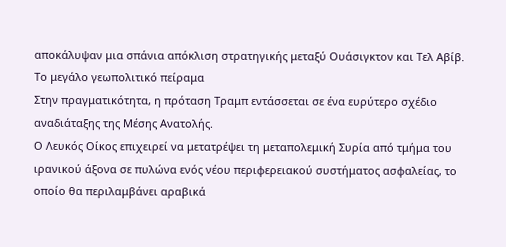αποκάλυψαν μια σπάνια απόκλιση στρατηγικής μεταξύ Ουάσιγκτον και Τελ Αβίβ.
Το μεγάλο γεωπολιτικό πείραμα
Στην πραγματικότητα, η πρόταση Τραμπ εντάσσεται σε ένα ευρύτερο σχέδιο αναδιάταξης της Μέσης Ανατολής.
Ο Λευκός Οίκος επιχειρεί να μετατρέψει τη μεταπολεμική Συρία από τμήμα του ιρανικού άξονα σε πυλώνα ενός νέου περιφερειακού συστήματος ασφαλείας, το οποίο θα περιλαμβάνει αραβικά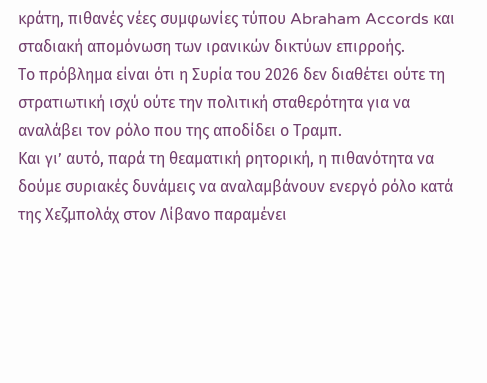κράτη, πιθανές νέες συμφωνίες τύπου Abraham Accords και σταδιακή απομόνωση των ιρανικών δικτύων επιρροής.
Το πρόβλημα είναι ότι η Συρία του 2026 δεν διαθέτει ούτε τη στρατιωτική ισχύ ούτε την πολιτική σταθερότητα για να αναλάβει τον ρόλο που της αποδίδει ο Τραμπ.
Και γι’ αυτό, παρά τη θεαματική ρητορική, η πιθανότητα να δούμε συριακές δυνάμεις να αναλαμβάνουν ενεργό ρόλο κατά της Χεζμπολάχ στον Λίβανο παραμένει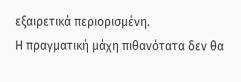εξαιρετικά περιορισμένη.
Η πραγματική μάχη πιθανότατα δεν θα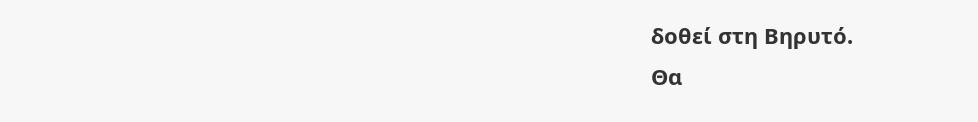δοθεί στη Βηρυτό.
Θα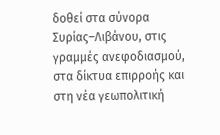δοθεί στα σύνορα Συρίας–Λιβάνου, στις γραμμές ανεφοδιασμού, στα δίκτυα επιρροής και στη νέα γεωπολιτική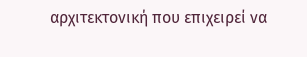αρχιτεκτονική που επιχειρεί να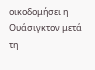οικοδομήσει η Ουάσιγκτον μετά τη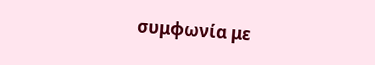συμφωνία με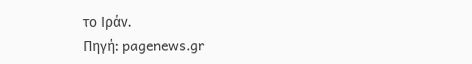το Ιράν.
Πηγή: pagenews.gr